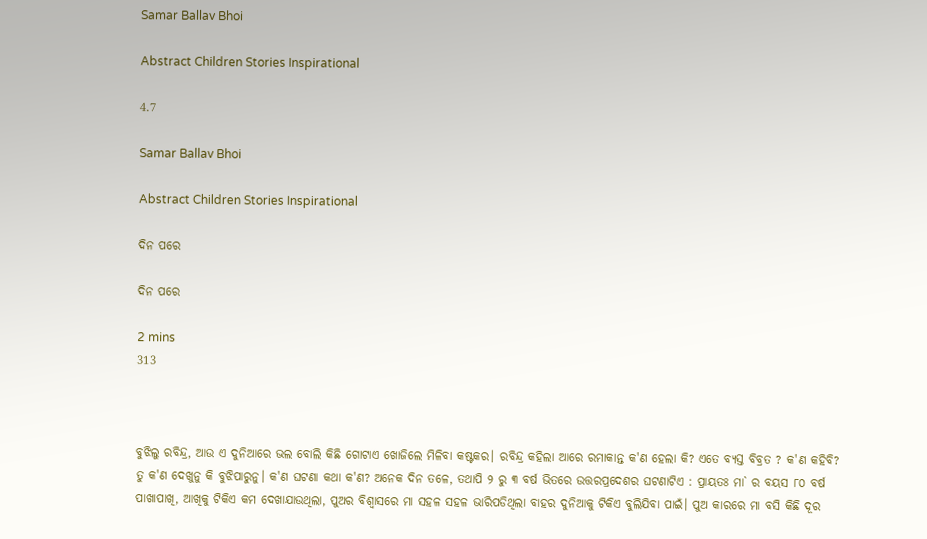Samar Ballav Bhoi

Abstract Children Stories Inspirational

4.7

Samar Ballav Bhoi

Abstract Children Stories Inspirational

ଦିନ ପରେ

ଦିନ ପରେ

2 mins
313



ବୁଝିଲୁ ରବିନ୍ଦ୍ର, ଆଉ ଏ ଦୁନିଆରେ ଭଲ ବୋଲି କିଛି ଗୋଟାଏ ଖୋଜିଲେ ମିଳିବା କଷ୍ଟକର। ରବିନ୍ଦ୍ର କହିଲା ଆରେ ରମାକାନ୍ତ କ'ଣ ହେଲା କି? ଏତେ ବ୍ୟସ୍ତ ବିବ୍ରତ ? କ'ଣ କହିବି? ତୁ କ'ଣ ଦେଖୁନୁ କି ବୁଝିପାରୁନୁ। କ'ଣ ଘଟଣା କଥା କ'ଣ? ଅନେକ ଦିନ ତଳେ, ତଥାପି ୨ ରୁ ୩ ବର୍ଷ ଭିତରେ ଉତ୍ତରପ୍ରଦେଶର ଘଟଣାଟିଏ : ପ୍ରାୟତଃ ମା` ର ବୟସ ୮୦ ବର୍ଷ ପାଖାପାଖି, ଆଖିକୁ ଟିକିଏ କମ ଦେଖାଯାଉଥିଲା, ପୁଅର ବିଶ୍ବାସରେ ମା ସହଳ ସହଳ ଭାରିପଡିଥିଲା ବାହର ଦୁନିଆକୁ ଟିକିଏ ବୁଲିଯିବା ପାଇଁ। ପୁଅ କାରରେ ମା ବସି କିଛି ଦୂର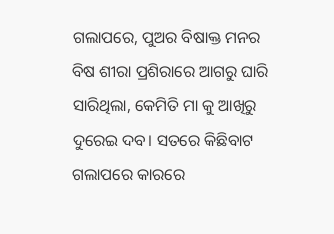ଗଲାପରେ, ପୁଅର ବିଷାକ୍ତ ମନର ବିଷ ଶୀରା ପ୍ରଶିରାରେ ଆଗରୁ ଘାରି ସାରିଥିଲା, କେମିତି ମା କୁ ଆଖିରୁ ଦୁରେଇ ଦବ। ସତରେ କିଛିବାଟ ଗଲାପରେ କାରରେ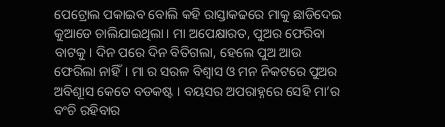ପେଟ୍ରୋଲ ପକାଇବ ବୋଲି କହି ରାସ୍ତାକଢରେ ମାକୁ ଛାଡିଦେଇ କୁଆଡେ ଚାଲିଯାଇଥିଲା। ମା ଅପେକ୍ଷାରତ, ପୁଅର ଫେରିବା ବାଟକୁ। ଦିନ ପରେ ଦିନ ବିତିଗଲା, ହେଲେ ପୁଅ ଆଉ ଫେରିଲା ନାହିଁ। ମା ର ସରଳ ବିଶ୍ବାସ ଓ ମନ ନିକଟରେ ପୁଅର ଅବିଶୂାସ କେତେ ବଡକଷ୍ଟ । ବୟସର ଅପରାହ୍ନରେ ସେହି ମା’ର ବଂଚି ରହିବାର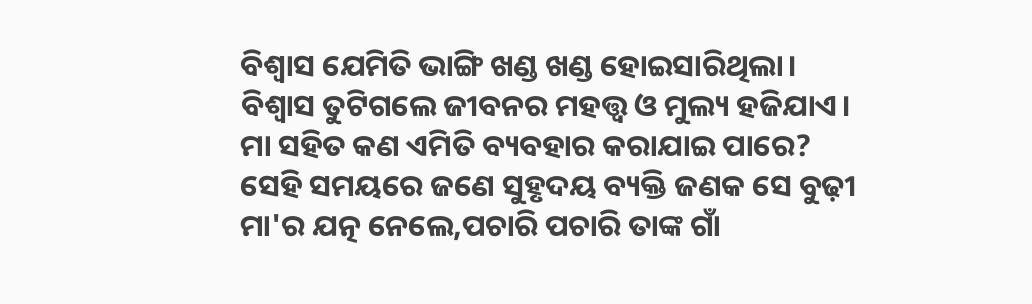ବିଶ୍ବାସ ଯେମିତି ଭାଙ୍ଗି ଖଣ୍ଡ ଖଣ୍ଡ ହୋଇସାରିଥିଲା। ବିଶ୍ବାସ ତୁଟିଗଲେ ଜୀବନର ମହତ୍ତ୍ବ ଓ ମୁଲ୍ୟ ହଜିଯାଏ। ମା ସହିତ କଣ ଏମିତି ବ୍ୟବହାର କରାଯାଇ ପାରେ? ସେହି ସମୟରେ ଜଣେ ସୁହୃଦୟ ବ୍ୟକ୍ତି ଜଣକ ସେ ବୁଢ଼ୀ ମା'ର ଯତ୍ନ ନେଲେ,ପଚାରି ପଚାରି ତାଙ୍କ ଗାଁ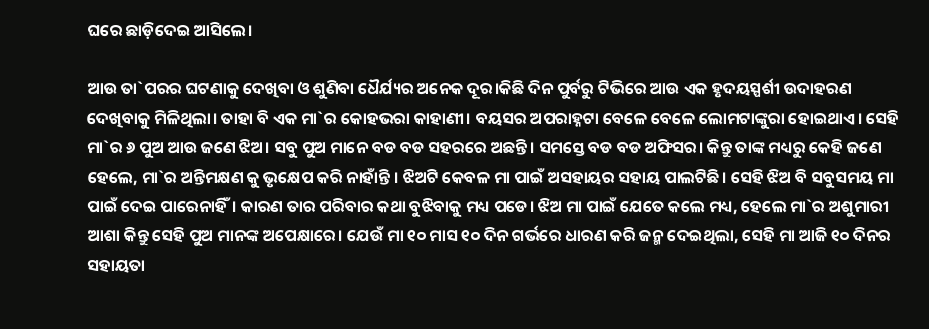ଘରେ ଛାଡ଼ିଦେଇ ଆସିଲେ।

ଆଉ ତା`ପରର ଘଟଣାକୁ ଦେଖିବା ଓ ଶୁଣିବା ଧୈର୍ଯ୍ୟର ଅନେକ ଦୂର।କିଛି ଦିନ ପୁର୍ବରୁ ଟିଭିରେ ଆଉ ଏକ ହୃଦୟସ୍ପର୍ଶୀ ଉଦାହରଣ ଦେଖିବାକୁ ମିଳିଥିଲା। ତାହା ବି ଏକ ମା`ର କୋହଭରା କାହାଣୀ। ବୟସର ଅପରାହ୍ନଟା ବେଳେ ବେଳେ ଲୋମଟାଙ୍କୁରା ହୋଇଥାଏ। ସେହି ମା`ର ୬ ପୁଅ ଆଉ ଜଣେ ଝିଅ। ସବୁ ପୁଅ ମାନେ ବଡ ବଡ ସହରରେ ଅଛନ୍ତି। ସମସ୍ତେ ବଡ ବଡ ଅଫିସର। କିନ୍ତୁ ତାଙ୍କ ମଧ୍ୟରୁ କେହି ଜଣେ ହେଲେ, ମା`ର ଅନ୍ତିମକ୍ଷଣ କୁ ଭୃକ୍ଷେପ କରି ନାହାଁନ୍ତି । ଝିଅଟି କେବଳ ମା ପାଇଁ ଅସହାୟର ସହାୟ ପାଲଟିଛି। ସେହି ଝିଅ ବି ସବୁସମୟ ମା ପାଇଁ ଦେଇ ପାରେନାହିଁ। କାରଣ ତାର ପରିବାର କଥା ବୁଝିବାକୁ ମଧ୍ୟ ପଡେ। ଝିଅ ମା ପାଇଁ ଯେତେ କଲେ ମଧ୍ୟ, ହେଲେ ମା`ର ଅଶୁମାରୀ ଆଶା କିନ୍ତୁ ସେହି ପୁଅ ମାନଙ୍କ ଅପେକ୍ଷାରେ। ଯେଉଁ ମା ୧୦ ମାସ ୧୦ ଦିନ ଗର୍ଭରେ ଧାରଣ କରି ଜନ୍ମ ଦେଇଥିଲା, ସେହି ମା ଆଜି ୧୦ ଦିନର ସହାୟତା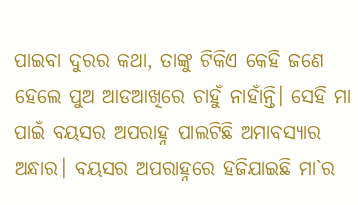ପାଇବା ଦୁରର କଥା, ତାଙ୍କୁ ଟିକିଏ କେହି ଜଣେ ହେଲେ ପୁଅ ଆଡଆଖିରେ ଚାହୁଁ ନାହାଁନ୍ତି। ସେହି ମା ପାଇଁ ବୟସର ଅପରାହ୍ନ ପାଲଟିଛି ଅମାବସ୍ୟାର ଅନ୍ଧାର। ବୟସର ଅପରାହ୍ନରେ ହଜିଯାଇଛି ମା`ର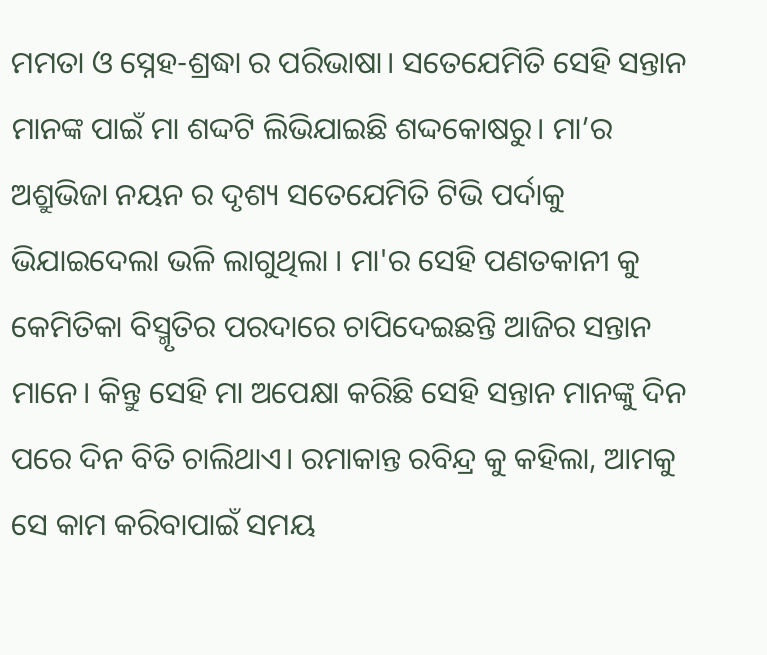ମମତା ଓ ସ୍ନେହ-ଶ୍ରଦ୍ଧା ର ପରିଭାଷା। ସତେଯେମିତି ସେହି ସନ୍ତାନ ମାନଙ୍କ ପାଇଁ ମା ଶଦ୍ଦଟି ଲିଭିଯାଇଛି ଶଦ୍ଦକୋଷରୁ। ମା’ର ଅଶ୍ରୁଭିଜା ନୟନ ର ଦୃଶ୍ୟ ସତେଯେମିତି ଟିଭି ପର୍ଦାକୁ ଭିଯାଇଦେଲା ଭଳି ଲାଗୁଥିଲା । ମା'ର ସେହି ପଣତକାନୀ କୁ କେମିତିକା ବିସ୍ମୃତିର ପରଦାରେ ଚାପିଦେଇଛନ୍ତି ଆଜିର ସନ୍ତାନ ମାନେ। କିନ୍ତୁ ସେହି ମା ଅପେକ୍ଷା କରିଛି ସେହି ସନ୍ତାନ ମାନଙ୍କୁ ଦିନ ପରେ ଦିନ ବିତି ଚାଲିଥାଏ। ରମାକାନ୍ତ ରବିନ୍ଦ୍ର କୁ କହିଲା, ଆମକୁ ସେ କାମ କରିବାପାଇଁ ସମୟ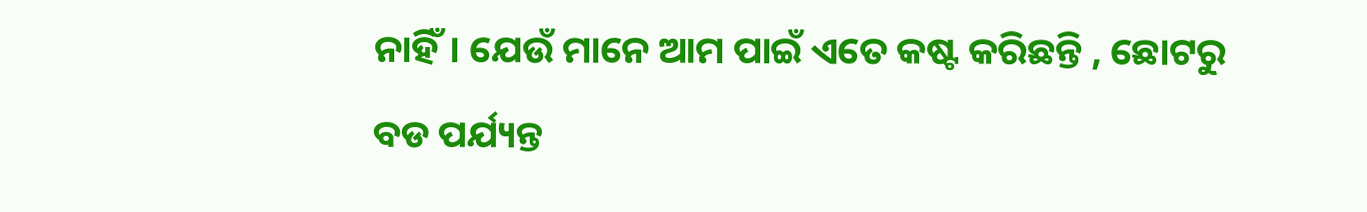ନାହିଁ। ଯେଉଁ ମାନେ ଆମ ପାଇଁ ଏତେ କଷ୍ଟ କରିଛନ୍ତି , ଛୋଟରୁ ବଡ ପର୍ଯ୍ୟନ୍ତ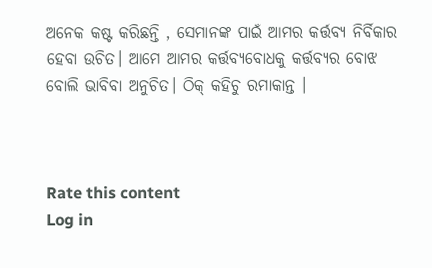ଅନେକ କଷ୍ଟ କରିଛନ୍ତି , ସେମାନଙ୍କ ପାଇଁ ଆମର କର୍ତ୍ତବ୍ୟ ନିର୍ବିକାର ହେବା ଉଚିତ। ଆମେ ଆମର କର୍ତ୍ତବ୍ୟବୋଧକୁ କର୍ତ୍ତବ୍ୟର ବୋଝ ବୋଲି ଭାବିବା ଅନୁଚିତ। ଠିକ୍ କହିଚୁ ରମାକାନ୍ତ ।



Rate this content
Log in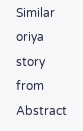Similar oriya story from Abstract